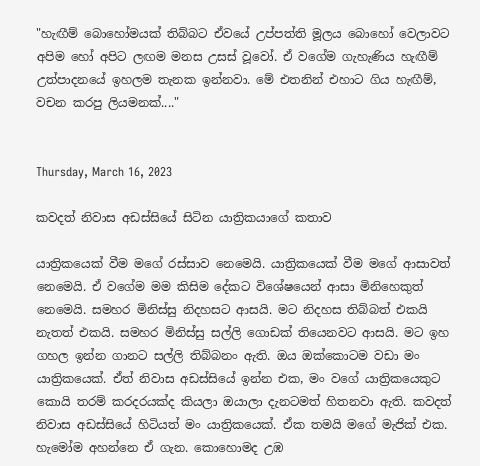"හැඟීම් බොහෝමයක් තිබ්බට ඒවයේ උප්පත්ති මූලය බොහෝ වෙලාවට අපිම හෝ අපිට ලඟම මනස උසස් වූවෝ. ඒ වගේම ගැහැණිය හැඟීම් උත්පාදනයේ ඉහලම තැනක ඉන්නවා. මේ එතනින් එහාට ගිය හැඟීම්, වචන කරපු ලියමනක්...."


Thursday, March 16, 2023

කවදත් නිවාස අඩස්සියේ සිටින යාත්‍රිකයාගේ කතාව

යාත්‍රිකයෙක් වීම මගේ රස්සාව නෙමෙයි. යාත්‍රිකයෙක් වීම මගේ ආසාවත් නෙමෙයි. ඒ වගේම මම කිසිම දේකට විශේෂයෙන් ආසා මිනිහෙකුත් නෙමෙයි. සමහර මිනිස්සු නිදහසට ආසයි. මට නිදහස තිබ්බත් එකයි නැතත් එකයි. සමහර මිනිස්සු සල්ලි ගොඩක් තියෙනවට ආසයි. මට ඉහ ගහල ඉන්න ගානට සල්ලි තිබ්බනං ඇති. ඔය ඔක්කොටම වඩා මං යාත්‍රිකයෙක්. ඒත් නිවාස අඩස්සියේ ඉන්න එක, මං වගේ යාත්‍රිකයෙකුට කොයි තරම් කරදරයක්ද කියලා ඔයාලා දැනටමත් හිතනවා ඇති. කවදත් නිවාස අඩස්සියේ හිටියත් මං යාත්‍රිකයෙක්. ඒක තමයි මගේ මැජික් එක. හැමෝම අහන්නෙ ඒ ගැන. කොහොමද උඹ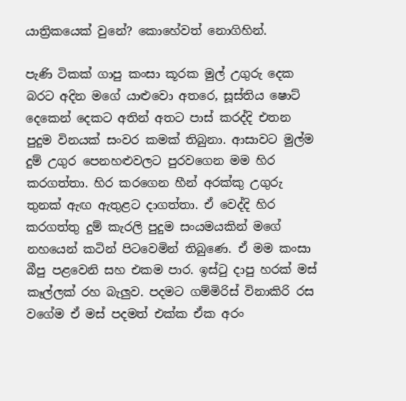යාත්‍රිකයෙක් වුනේ? කොහේවත් නොගිහින්.

පැණි ටිකක් ගාපු කංසා කූරක මුල් උගුරු දෙක බරට අදින මගේ යාළුවො අතරෙ, සූස්තිය ෂොට් දෙකෙන් දෙකට අතින් අතට පාස් කරද්දි එතන පුදුම විනයක් සංවර කමක් තිබුනා. ආසාවට මුල්ම දුම් උගුර පෙනහළුවලට පුරවගෙන මම හිර කරගත්තා. හිර කරගෙන හීන් අරක්කු උගුරු තුනක් ඇඟ ඇතුළට දාගත්තා. ඒ වෙද්දි හිර කරගත්තු දුම් කැරලි පුදුම සංයමයකින් මගේ නහයෙන් කටින් පිටවෙමින් තිබුණෙ. ඒ මම කංසා බීපු පළවෙනි සහ එකම පාර. ඉස්ටු දාපු හරක් මස් කෑල්ලක් රහ බැලුව. පදමට ගම්මිරිස් විනාකිරි රස වගේම ඒ මස් පදමත් එක්ක ඒක අරං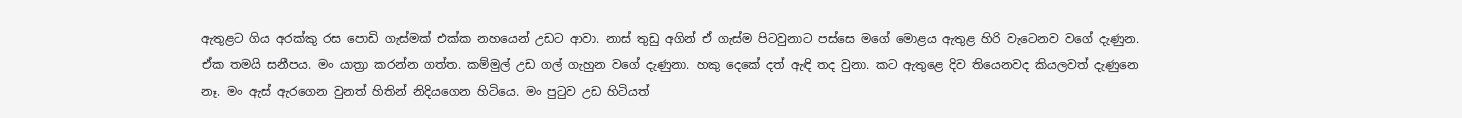ඇතුළට ගිය අරක්කු රස පොඩි ගැස්මක් එක්ක නහයෙන් උඩට ආවා. නාස් තුඩු අගින් ඒ ගැස්ම පිටවුනාට පස්සෙ මගේ මොළය ඇතුළ හිරි වැටෙනව වගේ දැණුන. ඒක තමයි සනීපය. මං යාත්‍රා කරන්න ගත්ත. කම්මුල් උඩ ගල් ගැහුන වගේ දැණුනා. හකු දෙකේ දත් ඇඳි තද වුනා. කට ඇතුළෙ දිව තියෙනවද කියලවත් දැණුනෙ නෑ. මං ඇස් ඇරගෙන වුනත් හිතින් නිදියගෙන හිටියෙ. මං පුටුව උඩ හිටියත්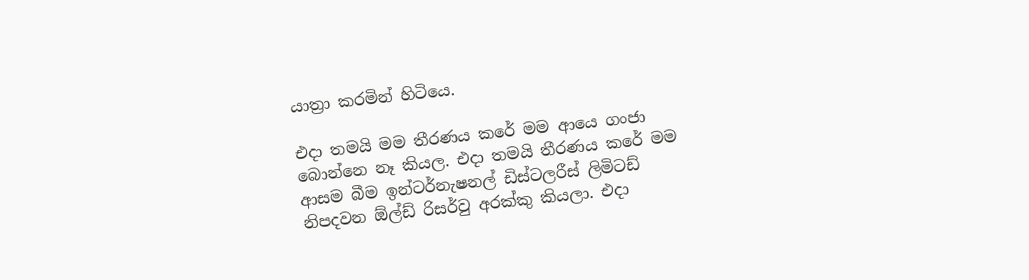යාත්‍රා කරමින් හිටියෙ.

එදා තමයි මම තීරණය කරේ මම ආයෙ ගංජා බොන්නෙ නෑ කියල. එදා තමයි තීරණය කරේ මම ආසම බීම ඉන්ටර්නැෂනල් ඩිස්ටලරීස් ලිමිටඩ් නිපදවන ඕල්ඩ් රිසර්වු අරක්කු කියලා. එදා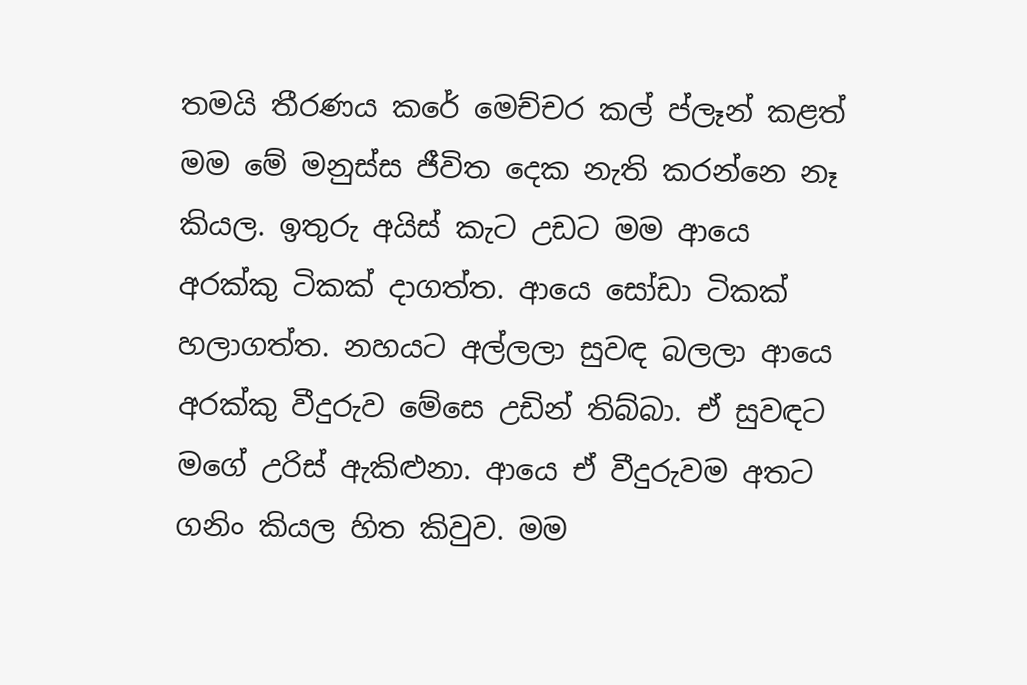තමයි තීරණය කරේ මෙච්චර කල් ප්ලෑන් කළත් මම මේ මනුස්ස ජීවිත දෙක නැති කරන්නෙ නෑ කියල. ඉතුරු අයිස් කැට උඩට මම ආයෙ අරක්කු ටිකක් දාගත්ත. ආයෙ සෝඩා ටිකක් හලාගත්ත. නහයට අල්ලලා සුවඳ බලලා ආයෙ අරක්කු වීදුරුව මේසෙ උඩින් තිබ්බා. ඒ සුවඳට මගේ උරිස් ඇකිළුනා. ආයෙ ඒ වීදුරුවම අතට ගනිං කියල හිත කිවුව. මම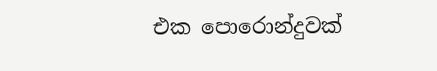එක පොරොන්දුවක්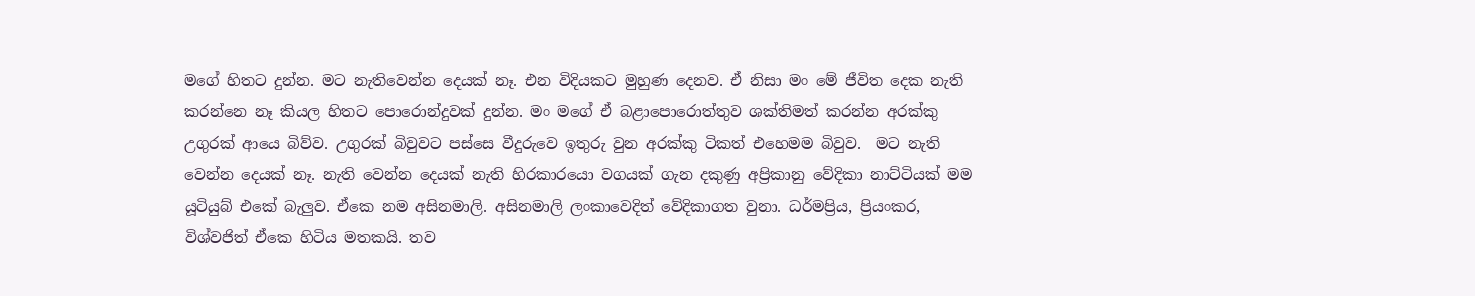මගේ හිතට දුන්න. මට නැතිවෙන්න දෙයක් නෑ. එන විදියකට මුහුණ දෙනව. ඒ නිසා මං මේ ජීවිත දෙක නැති කරන්නෙ නෑ කියල හිතට පොරොන්දුවක් දුන්න. මං මගේ ඒ බළාපොරොත්තුව ශක්තිමත් කරන්න අරක්කු උගුරක් ආයෙ බිව්ව. උගුරක් බිවුවට පස්සෙ වීදුරුවෙ ඉතුරු වුන අරක්කු ටිකත් එහෙමම බිවුව.  මට නැති වෙන්න දෙයක් නෑ. නැති වෙන්න දෙයක් නැති හිරකාරයො වගයක් ගැන දකුණු අප්‍රිකානු වේදිකා නාට්ටියක් මම යූටියුබ් එකේ බැලුව. ඒකෙ නම අසිනමාලි. අසිනමාලි ලංකාවෙදිත් වේදිකාගත වුනා. ධර්මප්‍රිය, ප්‍රියංකර, විශ්වජිත් ඒකෙ හිටිය මතකයි. තව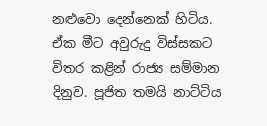නළුවො දෙන්නෙක් හිටිය. ඒක මීට අවුරුදු විස්සකට විතර කළින් රාජ්‍ය සම්මාන දිනුව. පූජිත තමයි නාට්ටිය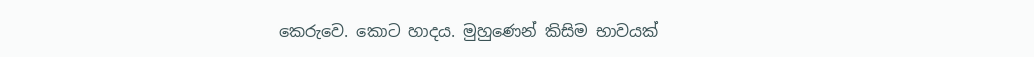කෙරුවෙ. කොට හාදය. මුහුණෙන් කිසිම භාවයක්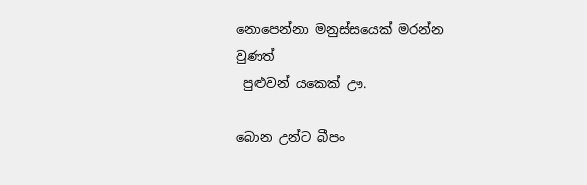නොපෙන්නා මනුස්සයෙක් මරන්න වුණත්
 පුළුවන් යකෙක් ඌ.

බොන උන්ට බීපං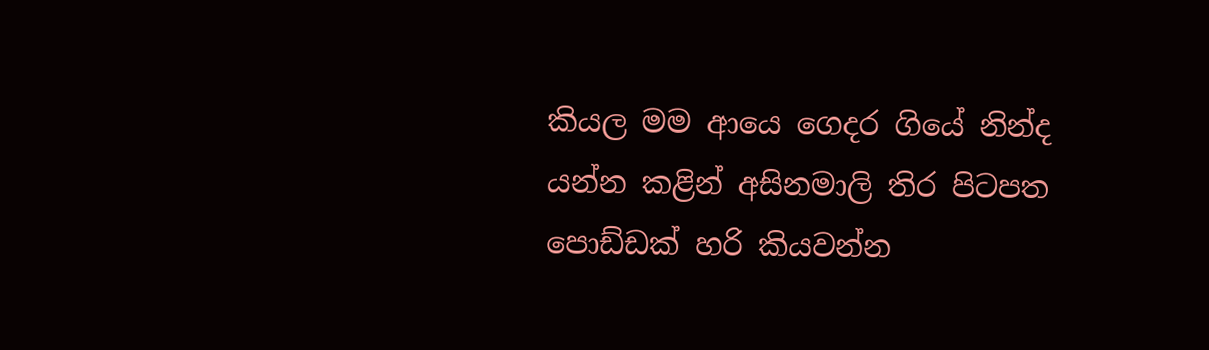කියල මම ආයෙ ගෙදර ගියේ නින්ද යන්න කළින් අසිනමාලි තිර පිටපත පොඩ්ඩක් හරි කියවන්න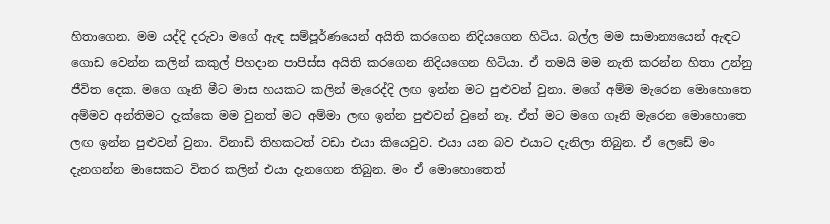හිතාගෙන. මම යද්දි දරුවා මගේ ඇඳ සම්පූර්ණයෙන් අයිති කරගෙන නිදියගෙන හිටිය. බල්ල මම සාමාන්‍යයෙන් ඇඳට ගොඩ වෙන්න කලින් කකුල් පිහදාන පාපිස්ස අයිති කරගෙන නිදියගෙන හිටියා. ඒ තමයි මම නැති කරන්න හිතා උන්නු ජීවිත දෙක. මගෙ ගෑනි මීට මාස හයකට කලින් මැරෙද්දි ලඟ ඉන්න මට පුළුවන් වුනා. මගේ අම්ම මැරෙන මොහොතෙ අම්මව අන්තිමට දැක්කෙ මම වුනත් මට අම්මා ලඟ ඉන්න පුළුවන් වුනේ නෑ. ඒත් මට මගෙ ගෑනි මැරෙන මොහොතෙ ලඟ ඉන්න පුළුවන් වුනා. විනාඩි තිහකටත් වඩා එයා කියෙවුව. එයා යන බව එයාට දැනිලා තිබුන. ඒ ලෙඩේ මං දැනගන්න මාසෙකට විතර කලින් එයා දැනගෙන තිබුන. මං ඒ මොහොතෙත්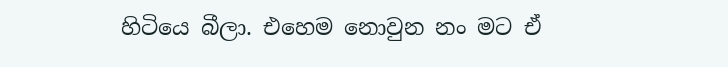හිටියෙ බීලා. එහෙම නොවුන නං මට ඒ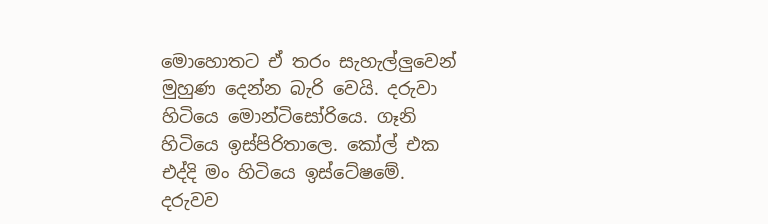මොහොතට ඒ තරං සැහැල්ලුවෙන් මුහුණ දෙන්න බැරි වෙයි. දරුවා හිටියෙ මොන්ටිසෝරියෙ. ගෑනි හිටියෙ ඉස්පිරිතාලෙ. කෝල් එක එද්දි මං හිටියෙ ඉස්ටේෂමේ. දරුවව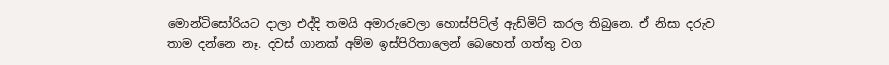මොන්ටිසෝරියට දාලා එද්දි තමයි අමාරුවෙලා හොස්පිට්ල් ඇඩ්මිට් කරල තිබුනෙ. ඒ නිසා දරුව තාම දන්නෙ නෑ. දවස් ගානක් අම්ම ඉස්පිරිතාලෙන් බෙහෙත් ගත්තු වග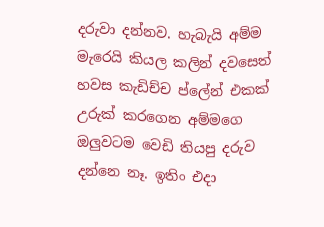දරුවා දන්නව. හැබැයි අම්ම මැරෙයි කියල කලින් දවසෙත් හවස කැඩිච්ච ප්ලේන් එකක් උරුක් කරගෙන අම්මගෙ ඔලුවටම වෙඩි තියපු දරුව දන්නෙ නෑ. ඉතිං එදා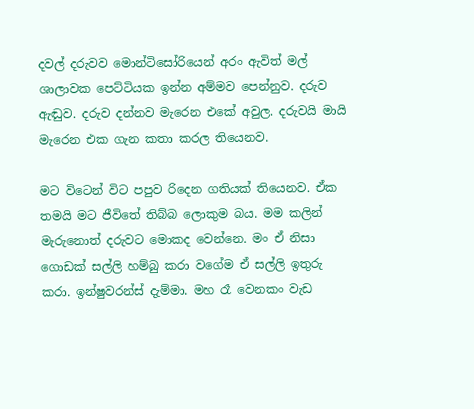දවල් දරුවව මොන්ටිසෝරියෙන් අරං ඇවිත් මල් ශාලාවක පෙට්ටියක ඉන්න අම්මව පෙන්නුව. දරුව ඇඬුව. දරුව දන්නව මැරෙන එකේ අවුල. දරුවයි මායි මැරෙන එක ගැන කතා කරල තියෙනව.

මට විටෙන් විට පපුව රිදෙන ගතියක් තියෙනව. ඒක තමයි මට ජීවිතේ තිබ්බ ලොකුම බය. මම කලින් මැරුනොත් දරුවට මොකද වෙන්නෙ. මං ඒ නිසා ගොඩක් සල්ලි හම්බු කරා වගේම ඒ සල්ලි ඉතුරු කරා. ඉන්ෂුවරන්ස් දැම්මා. මහ රෑ වෙනකං වැඩ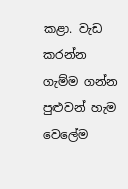කළා. වැඩ කරන්න ගැම්ම ගන්න පුළුවන් හැම වෙලේම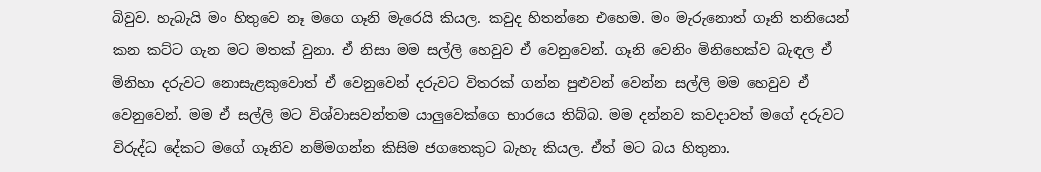බිවුව. හැබැයි මං හිතුවෙ නෑ මගෙ ගෑනි මැරෙයි කියල. කවුද හිතන්නෙ ‍එහෙම. මං මැරුනොත් ගෑනි තනියෙන් කන කට්ට ගැන මට මතක් වුනා. ඒ නිසා මම සල්ලි හෙවුව ඒ වෙනුවෙන්. ගෑනි වෙනිං මිනිහෙක්ව බැඳල ඒ මිනිහා දරුවට නොසැළකුවොත් ඒ වෙනුවෙන් දරුවට විතරක් ගන්න පුළුවන් වෙන්න සල්ලි මම හෙවුව ඒ වෙනුවෙන්. මම ඒ සල්ලි මට විශ්වාසවන්තම යාලුවෙක්ගෙ භාරයෙ තිබ්බ. මම දන්නව කවදාවත් මගේ දරුවට විරුද්ධ දේකට මගේ ගෑනිව නම්මගන්න කිසිම ජගතෙකුට බැහැ කියල. ඒත් මට බය හිතුනා.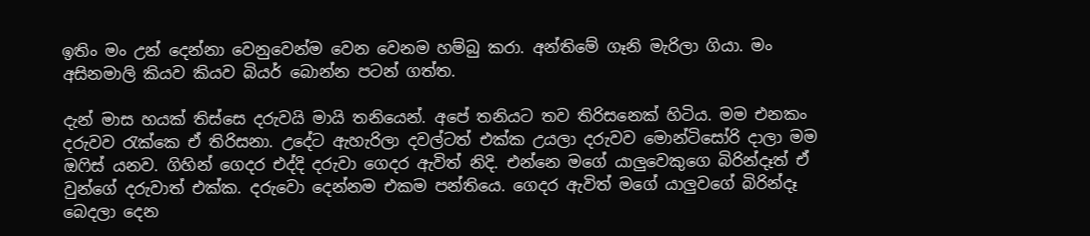ඉතිං මං උන් දෙන්නා වෙනුවෙන්ම වෙන වෙනම හම්බු කරා. අන්තිමේ ගෑනි මැරිලා ගියා. මං අසිනමාලි කියව කියව බියර් බොන්න පටන් ගත්ත.

දැන් මාස හයක් තිස්සෙ දරුවයි මායි තනියෙන්. අපේ තනියට තව තිරිසනෙක් හිටිය. මම එනකං දරුවව රැක්කෙ ඒ තිරිසනා. උදේට ඇහැරිලා දවල්ටත් එක්ක උයලා දරුවව මොන්ටිසෝරි දාලා මම ඔෆිස් යනව. ගිහින් ගෙදර එද්දි දරුවා ගෙදර ඇවිත් නිදි. එන්නෙ මගේ යාලුවෙකුගෙ බිරින්දෑත් ඒ වුන්ගේ දරුවාත් එක්ක. දරුවො දෙන්නම එකම පන්තියෙ. ගෙදර ඇවිත් මගේ යාලුවගේ බිරින්දෑ බෙදලා දෙන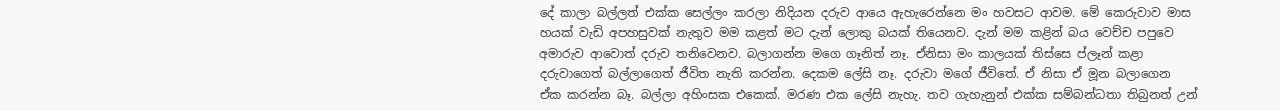දේ කාලා බල්ලත් එක්ක සෙල්ලං කරලා නිදියන දරුව ආයෙ ඇහැරෙන්නෙ මං හවසට ආවම. මේ කෙරුවාව මාස හයක් වැඩි අපහසුවක් නැතුව මම කළත් මට දැන් ලොකු බයක් තියෙනව. දැන් මම කළින් බය වෙච්ච පපුවෙ අමාරුව ආවොත් දරුව තනිවෙනව. බලාගන්න මගෙ ගෑනිත් නෑ. ඒනිසා මං කාලයක් තිස්සෙ ප්ලෑන් කළා දරුව‍ාගෙත් බල්ලාගෙත් ජීවිත නැති කරන්න. දෙකම ලේසි නෑ. දරුවා මගේ ජීවිතේ. ඒ නිසා ඒ මූන බලාගෙන ඒක කරන්න බෑ. බල්ලා අහිංසක එකෙක්. මරණ එක ලේසි නැහැ. තව ගැහැනුන් එක්ක සම්බන්ධතා තිබුනත් උන්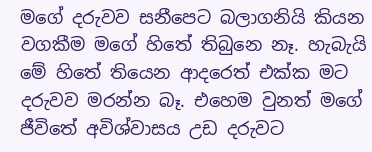මගේ දරුවව සනීපෙට බලාගනියි කියන වගකීම මගේ හිතේ තිබුනෙ නෑ. හැබැයි මේ හිතේ තියෙන ආදරෙත් එක්ක මට දරුවව මරන්න බෑ. එහෙම වුනත් මගේ ජීවිතේ අවිශ්වාසය උඩ දරුවට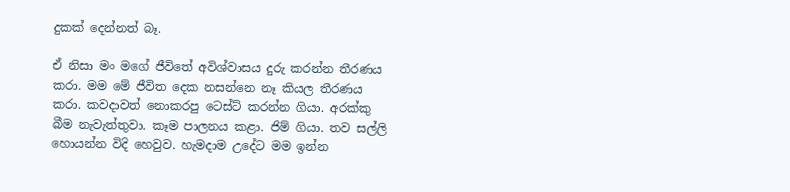දුකක් දෙන්නත් බෑ.

ඒ නිසා මං මගේ ජීවිතේ අවිශ්වාසය දුරු කරන්න තීරණය කරා. මම මේ ජීවිත දෙක නසන්නෙ නෑ කියල තීරණය කරා. කවදාවත් නොකරපු ටෙස්ට් කරන්න ගියා. අරක්කු බීම නැවැත්තුවා. කෑම පාලනය කළා. ජිම් ගියා. තව සල්ලි හොයන්න විදි හෙවුව. හැමදාම උදේට මම ඉන්න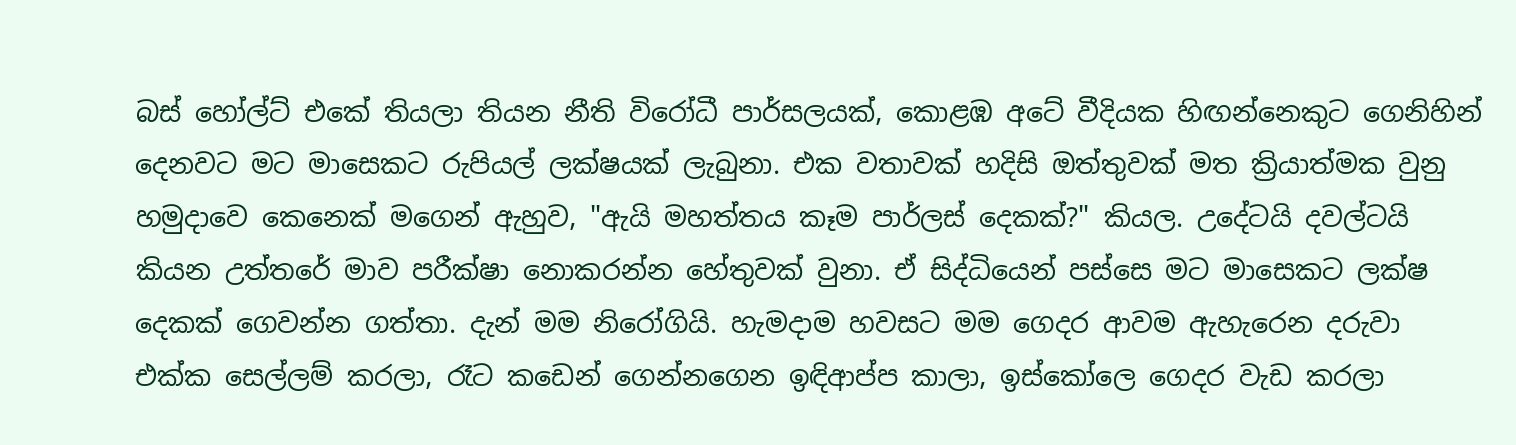බස් හෝල්ට් එකේ තියලා තියන නීති විරෝධී පාර්සලයක්, කොළඹ අටේ වීදියක හිඟන්නෙකුට ගෙනිහින් දෙනවට මට මාසෙකට රුපියල් ලක්ෂයක් ලැබුනා. එක වතාවක් හදිසි ඔත්තුවක් මත ක්‍රියාත්මක වුනු හමුදාවෙ කෙනෙක් මගෙන් ඇහුව, "ඇයි මහත්තය කෑම පාර්ලස් දෙකක්?" කියල. උදේටයි දවල්ටයි කියන උත්තරේ මාව පරීක්ෂ‍ා නොකරන්න හේතුවක් වුනා. ඒ සිද්ධියෙන් පස්සෙ මට මාසෙකට ලක්ෂ දෙකක් ගෙවන්න ගත්තා. දැන් මම නිරෝගියි. හැමදාම හවසට මම ගෙදර ආවම ඇහැරෙන දරුවා එක්ක සෙල්ලම් කරලා, රෑට කඩෙන් ගෙන්නගෙන ඉඳිආප්ප කාලා, ඉස්කෝලෙ ගෙදර වැඩ කරලා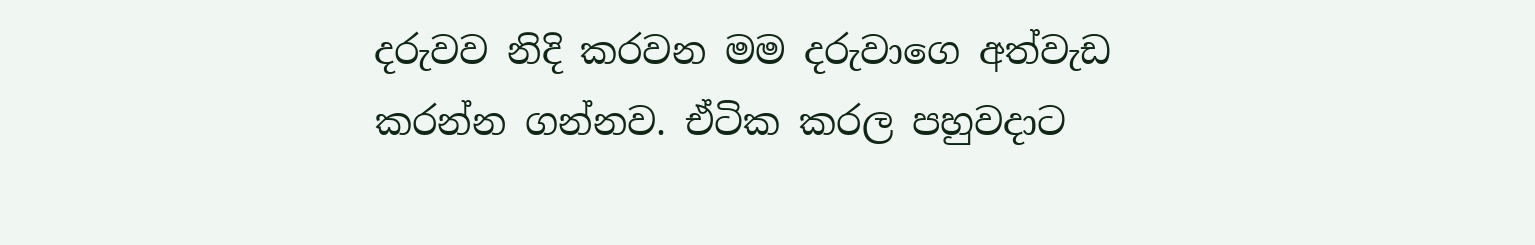දරුවව නිදි කරවන මම දරුවාගෙ අත්වැඩ කරන්න ගන්නව. ඒටික කරල පහුවදාට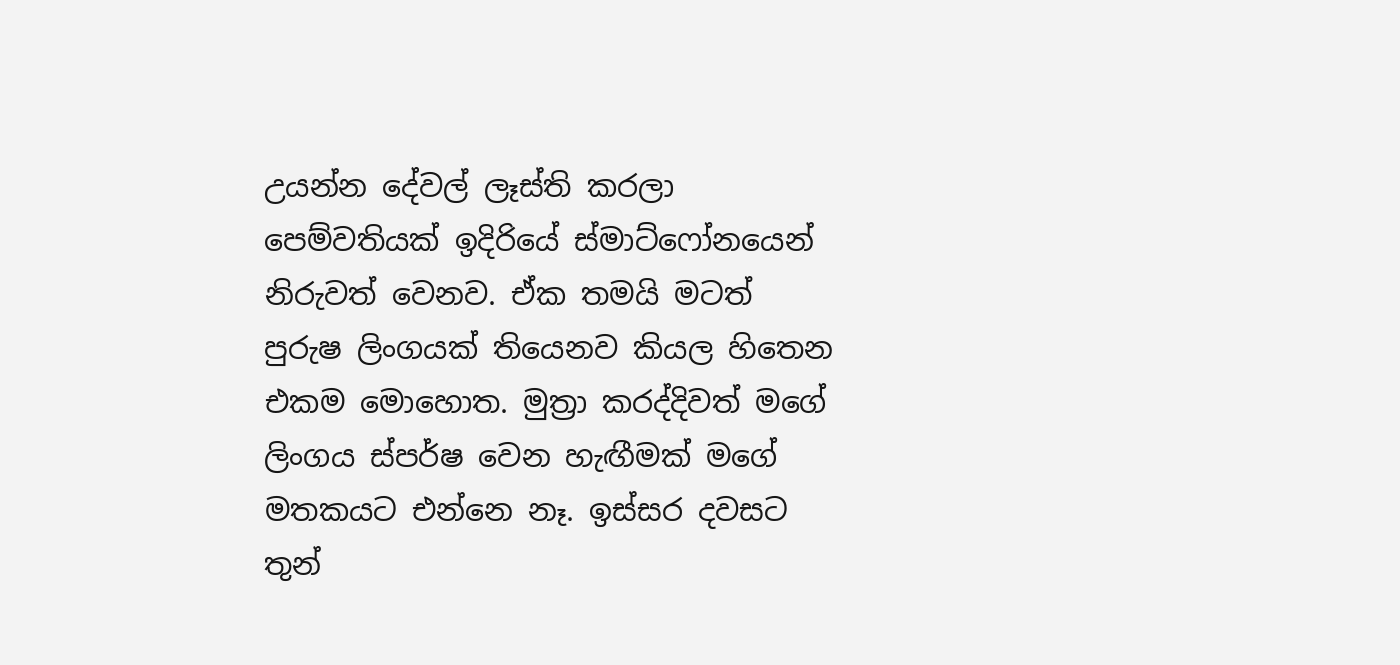උයන්න දේවල් ලෑස්ති කරලා පෙම්වතියක් ඉදිරියේ ස්මාට්ෆෝනයෙන් නිරුවත් වෙනව. ඒක තමයි මටත් පුරුෂ ලිංගයක් තියෙනව කියල හිතෙන එකම මොහොත. මුත්‍රා කරද්දිවත් මගේ ලිංගය ස්පර්ෂ වෙන හැඟීමක් මගේ මතකයට එන්නෙ නෑ. ඉස්සර දවසට තුන්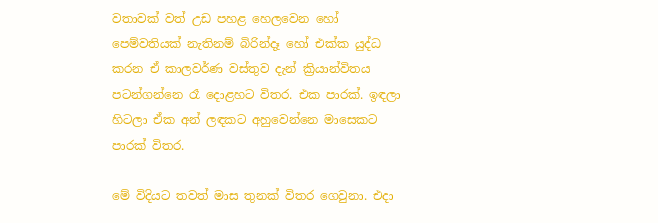වතාවක් වත් උඩ පහළ හෙලවෙන හෝ පෙම්වතියක් නැතිනම් බිරින්දෑ හෝ එක්ක යුද්ධ කරන ඒ කාලවර්ණ වස්තුව දැන් ක්‍රියාන්විතය පටන්ගන්නෙ රෑ දොළහට විතර. එක පාරක්. ඉඳලා හිටලා ඒක අන් ලඳකට අහුවෙන්නෙ මාසෙකට පාරක් විතර.

මේ විදියට තවත් මාස තුනක් විතර ගෙවුනා. එදා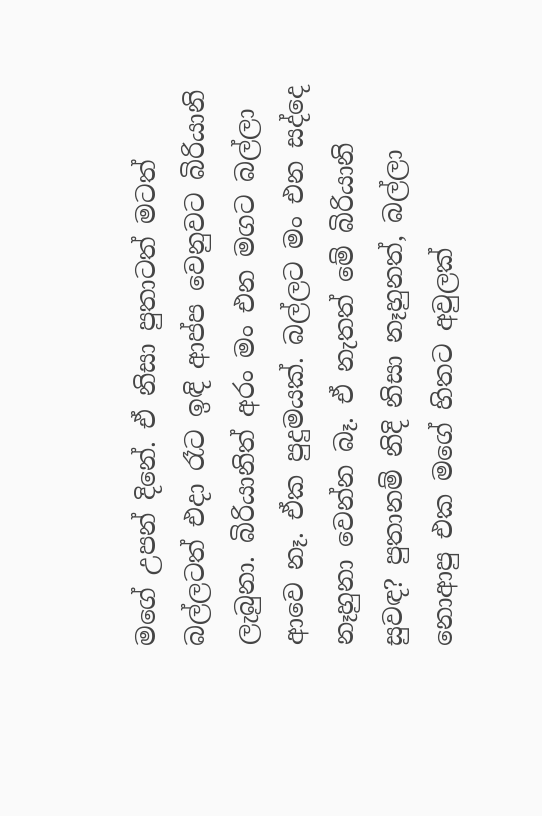මගේ උපන් දිනේ. ඒ නිසා පුතාටත් මටත් බල්ලටත් එදා රෑට ඉඳි ආප්ප වෙනුවට බිරියානි ලැබුනා. බිරියානිත් අරං මං එන මගට බල්ලා ආවෙ නෑ. ඒක පුදුමයක්. බල්ලට මං එන සද්දෙ නෑහුනා වෙන්න බෑ. ඒ නැතත් මේ බිරියානි සුවඳ? පුතානම් නිදි නිසා නෑහුනත්, බල්ලා නොආපු එක මගේ හිතට අවුලක්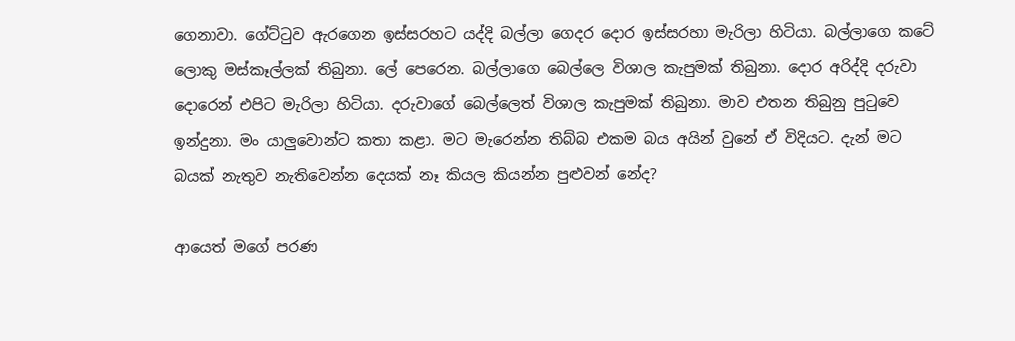ගෙනාවා. ගේට්ටුව ඇරගෙන ඉස්සරහට යද්දි බල්ලා ගෙදර දොර ඉස්සරහා මැරිලා හිටියා. බල්ලාගෙ කටේ ලොකු මස්කෑල්ලක් තිබුනා. ලේ පෙරෙන. බල්ලාගෙ බෙල්ලෙ විශාල කැපුමක් තිබුනා. දොර අරිද්දි දරුවා දොරෙන් එපිට මැරිලා හිටියා. දරුවාගේ බෙල්ලෙත් විශාල කැපුමක් තිබුනා. මාව එතන තිබුනු පුටුවෙ ඉන්දුනා. මං යාලුවොන්ට කතා කළා. මට මැරෙන්න තිබ්බ එකම බය අයින් වුනේ ඒ විදියට. දැන් මට බයක් නැතුව නැතිවෙන්න දෙයක් නෑ කියල කියන්න පුළුවන් නේද?

ආයෙත් මගේ පරණ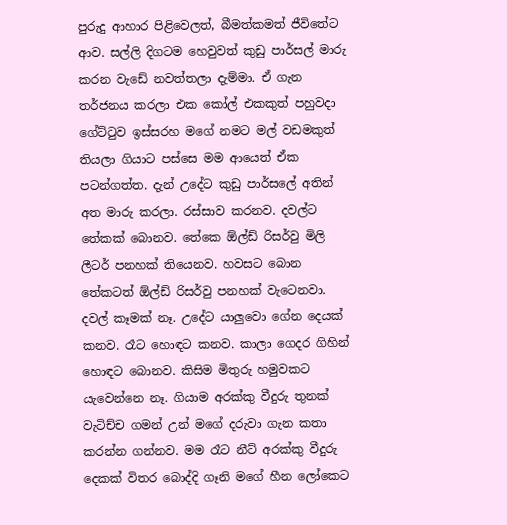පුරුදු ආහාර පිළිවෙලත්, බීමත්කමත් ජීවිතේට ආව. සල්ලි දිගටම හෙවුවත් කුඩු පාර්සල් මාරු කරන වැඩේ නවත්තලා දැම්මා. ඒ ගැන තර්ජනය කරලා එක කෝල් එකකුත් පහුවදා ගේට්ටුව ඉස්සරහ මගේ නමට මල් වඩමකුත් තියලා ගියාට පස්සෙ මම ආයෙත් ඒක පටන්ගත්ත. දැන් උදේට කුඩු පාර්සලේ අතින් අත මාරු කරලා. රස්සාව කරනව. දවල්ට තේකක් බොනව. තේකෙ ඕල්ඩ් රිසර්වු මිලි ලීටර් පනහක් තියෙනව. හවසට බොන තේකටත් ඕල්ඩ් රිසර්වු පනහක් වැටෙනවා. දවල් කෑමක් නෑ. උදේට යාලුවො ගේන දෙයක් කනව. රෑට හොඳට කනව. කාලා ගෙදර ගිහින් හොඳට බොනව. කිසිම මිතුරු හමුවකට යැවෙන්නෙ නෑ. ගියාම අරක්කු වීදුරු තුනක් වැටිච්ච ගමන් උන් මගේ දරුවා ගැන කතා කරන්න ගන්නව. මම රෑට නීට් අරක්කු වීදුරු දෙකක් විතර බොද්දි ගෑනි මගේ හීන ලෝකෙට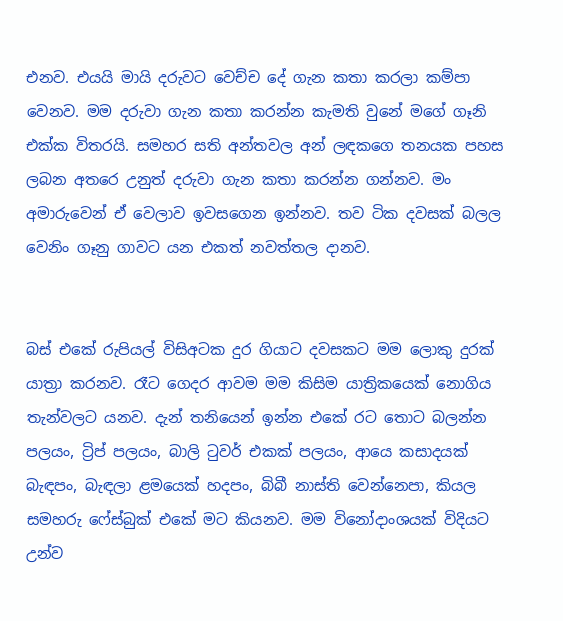එනව. එයයි මායි දරුවට වෙච්ච දේ ගැන කතා කරලා කම්පා වෙනව. මම දරුවා ගැන කතා කරන්න කැමති වුනේ මගේ ගෑනි එක්ක විතරයි. සමහර සති අන්තවල අන් ලඳකගෙ තනයක පහස ලබන අතරෙ උනුත් දරුවා ගැන කතා කරන්න ගන්නව. මං අමාරුවෙන් ඒ වෙලාව ඉවසගෙන ඉන්නව. තව ටික දවසක් බලල වෙනිං ගෑනු ගාවට යන එකත් නවත්තල දානව.


බස් එකේ රුපියල් විසිඅටක දුර ගියාට දවසකට මම ලොකු දුරක් යාත්‍රා කරනව. රෑට ගෙදර ආවම මම කිසිම යාත්‍රිකයෙක් නොගිය තැන්වලට යනව. දැන් තනියෙන් ඉන්න එකේ රට තොට බලන්න පලයං, ට්‍රිප් පලයං, බාලි ටුවර් එකක් පලයං, ආයෙ කසාදයක් බැඳපං, බැඳලා ළමයෙක් හදපං, බිබී නාස්ති වෙන්නෙපා, කියල සමහරු ෆේස්බුක් එකේ මට කියනව. මම විනෝදාංශයක් විදියට උන්ව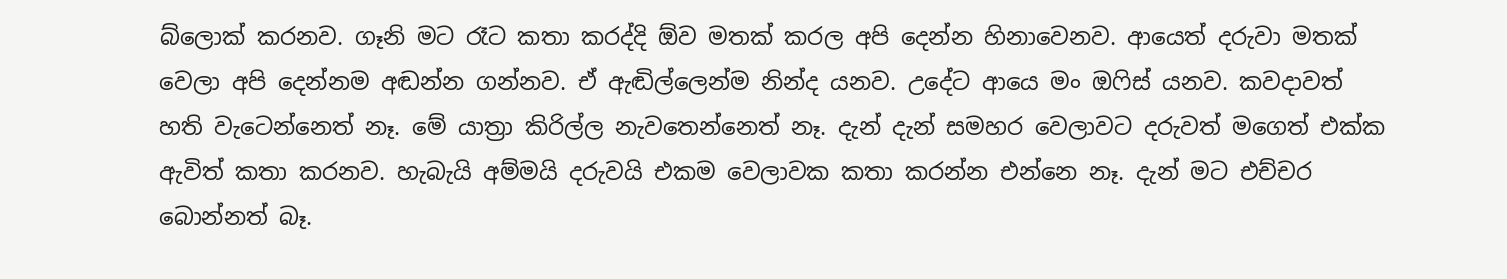බ්ලොක් කරනව. ගෑනි මට රෑට කතා කරද්දි ඕව මතක් කරල අපි දෙන්න හිනාවෙනව. ආයෙත් දරුවා මතක් වෙලා අපි දෙන්නම අඬන්න ගන්නව. ඒ ඇඬිල්ලෙන්ම නින්ද යනව. උදේට ආයෙ මං ඔෆිස් යනව. කවදාවත් හති වැටෙන්නෙත් නෑ. මේ යාත්‍රා කිරිල්ල නැවතෙන්නෙත් නෑ. දැන් දැන් සමහර වෙලාවට දරුවත් මගෙත් එක්ක ඇවිත් කතා කරනව. හැබැයි අම්මයි දරුවයි එකම වෙලාවක කතා කරන්න එන්නෙ නෑ. දැන් මට එච්චර බොන්නත් බෑ.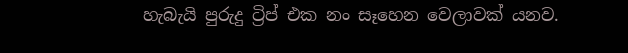හැබැයි පුරුදු ට්‍රිප් එක නං සෑහෙන වෙලාවක් යනව.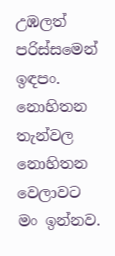උඹලත් පරිස්සමෙන් ඉඳපං. නොහිතන තැන්වල නොහිතන වෙලාවට මං ඉන්නව.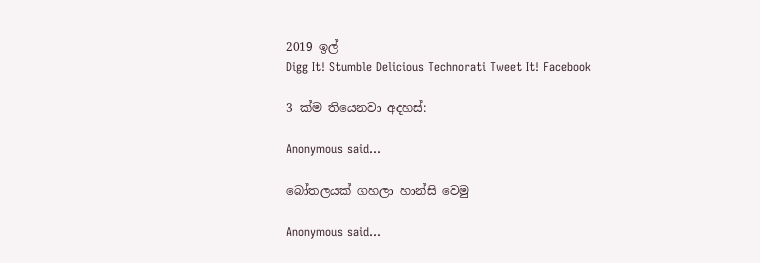2019 ඉල්
Digg It! Stumble Delicious Technorati Tweet It! Facebook

3 ක්ම තියෙනවා අදහස්:

Anonymous said...

බෝතලයක් ගහලා හාන්සි වෙමු

Anonymous said...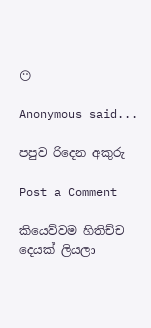😶

Anonymous said...

පපුව රිදෙන අකුරු

Post a Comment

කියෙව්වම හිතිච්ච දෙයක් ලියලා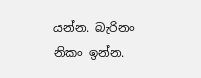යන්න. බැරිනං නිකං ඉන්න.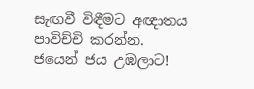සැඟවී විඳීමට අඥාතය පාවිච්චි කරන්න.
ජයෙන් ජය උඹලාට!